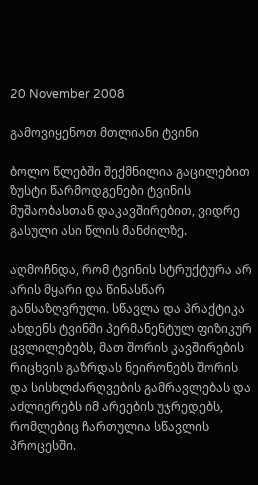20 November 2008

გამოვიყენოთ მთლიანი ტვინი

ბოლო წლებში შექმნილია გაცილებით ზუსტი წარმოდგენები ტვინის მუშაობასთან დაკავშირებით, ვიდრე გასული ასი წლის მანძილზე.

აღმოჩნდა, რომ ტვინის სტრუქტურა არ არის მყარი და წინასწარ განსაზღვრული. სწავლა და პრაქტიკა ახდენს ტვინში პერმანენტულ ფიზიკურ ცვლილებებს, მათ შორის კავშირების რიცხვის გაზრდას ნეირონებს შორის და სისხლძარღვების გამრავლებას და აძლიერებს იმ არეების უჯრედებს, რომლებიც ჩართულია სწავლის პროცესში.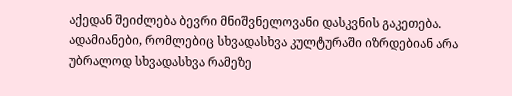აქედან შეიძლება ბევრი მნიშვნელოვანი დასკვნის გაკეთება. ადამიანები, რომლებიც სხვადასხვა კულტურაში იზრდებიან არა უბრალოდ სხვადასხვა რამეზე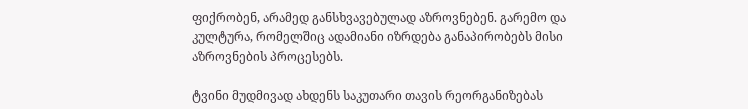ფიქრობენ, არამედ განსხვავებულად აზროვნებენ. გარემო და კულტურა, რომელშიც ადამიანი იზრდება განაპირობებს მისი აზროვნების პროცესებს.

ტვინი მუდმივად ახდენს საკუთარი თავის რეორგანიზებას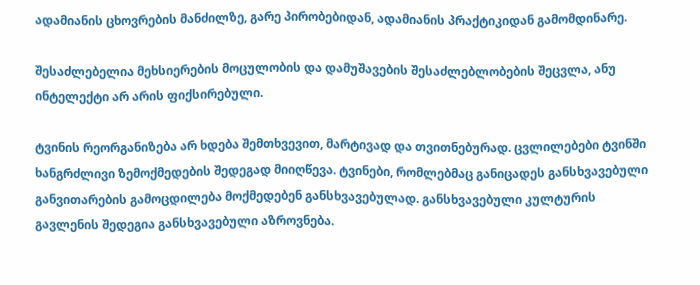ადამიანის ცხოვრების მანძილზე, გარე პირობებიდან, ადამიანის პრაქტიკიდან გამომდინარე.

შესაძლებელია მეხსიერების მოცულობის და დამუშავების შესაძლებლობების შეცვლა, ანუ ინტელექტი არ არის ფიქსირებული.

ტვინის რეორგანიზება არ ხდება შემთხვევით, მარტივად და თვითნებურად. ცვლილებები ტვინში ხანგრძლივი ზემოქმედების შედეგად მიიღწევა. ტვინები, რომლებმაც განიცადეს განსხვავებული განვითარების გამოცდილება მოქმედებენ განსხვავებულად. განსხვავებული კულტურის გავლენის შედეგია განსხვავებული აზროვნება.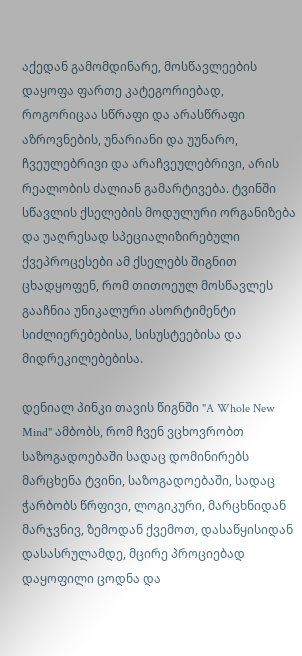აქედან გამომდინარე, მოსწავლეების დაყოფა ფართე კატეგორიებად, როგორიცაა სწრაფი და არასწრაფი აზროვნების, უნარიანი და უუნარო, ჩვეულებრივი და არაჩვეულებრივი, არის რეალობის ძალიან გამარტივება. ტვინში სწავლის ქსელების მოდულური ორგანიზება და უაღრესად სპეციალიზირებული ქვეპროცესები ამ ქსელებს შიგნით ცხადყოფენ, რომ თითოეულ მოსწავლეს გააჩნია უნიკალური ასორტიმენტი სიძლიერებებისა, სისუსტეებისა და მიდრეკილებებისა.

დენიალ პინკი თავის წიგნში "A Whole New Mind" ამბობს, რომ ჩვენ ვცხოვრობთ საზოგადოებაში სადაც დომინირებს მარცხენა ტვინი, საზოგადოებაში, სადაც ჭარბობს წრფივი, ლოგიკური, მარცხნიდან მარჯვნივ, ზემოდან ქვემოთ, დასაწყისიდან დასასრულამდე, მცირე პროციებად დაყოფილი ცოდნა და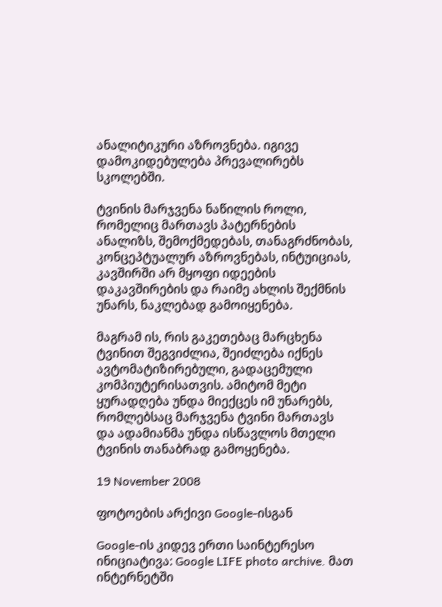ანალიტიკური აზროვნება. იგივე დამოკიდებულება პრევალირებს სკოლებში.

ტვინის მარჯვენა ნაწილის როლი, რომელიც მართავს პატერნების ანალიზს, შემოქმედებას, თანაგრძნობას, კონცეპტუალურ აზროვნებას, ინტუიციას, კავშირში არ მყოფი იდეების დაკავშირების და რაიმე ახლის შექმნის უნარს, ნაკლებად გამოიყენება.

მაგრამ ის, რის გაკეთებაც მარცხენა ტვინით შეგვიძლია, შეიძლება იქნეს ავტომატიზირებული, გადაცემული კომპიუტერისათვის. ამიტომ მეტი ყურადღება უნდა მიექცეს იმ უნარებს, რომლებსაც მარჯვენა ტვინი მართავს და ადამიანმა უნდა ისწავლოს მთელი ტვინის თანაბრად გამოყენება.

19 November 2008

ფოტოების არქივი Google-ისგან

Google-ის კიდევ ერთი საინტერესო ინიციატივა: Google LIFE photo archive. მათ ინტერნეტში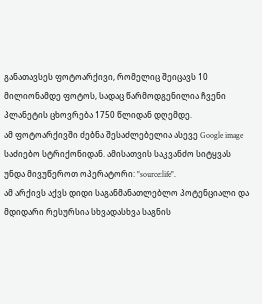განათავსეს ფოტოარქივი, რომელიც შეიცავს 10 მილიონამდე ფოტოს, სადაც წარმოდგენილია ჩვენი პლანეტის ცხოვრება 1750 წლიდან დღემდე.
ამ ფოტოარქივში ძებნა შესაძლებელია ასევე Google image საძიებო სტრიქონიდან. ამისათვის საკვანძო სიტყვას უნდა მივუწეროთ ოპერატორი: "source:life".
ამ არქივს აქვს დიდი საგანმანათლებლო პოტენციალი და მდიდარი რესურსია სხვადასხვა საგნის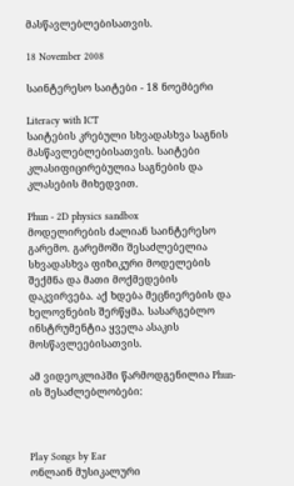მასწავლებლებისათვის.

18 November 2008

საინტერესო საიტები - 18 ნოემბერი

Literacy with ICT
საიტების კრებული სხვადასხვა საგნის მასწავლებლებისათვის. საიტები კლასიფიცირებულია საგნების და კლასების მიხედვით.

Phun - 2D physics sandbox
მოდელირების ძალიან საინტერესო გარემო. გარემოში შესაძლებელია სხვადასხვა ფიზიკური მოდელების შექმნა და მათი მოქმედების დაკვირვება. აქ ხდება მეცნიერების და ხელოვნების შერწყმა. სასარგებლო ინსტრუმენტია ყველა ასაკის მოსწავლეებისათვის.

ამ ვიდეოკლიპში წარმოდგენილია Phun-ის შესაძლებლობები:



Play Songs by Ear
ონლაინ მუსიკალური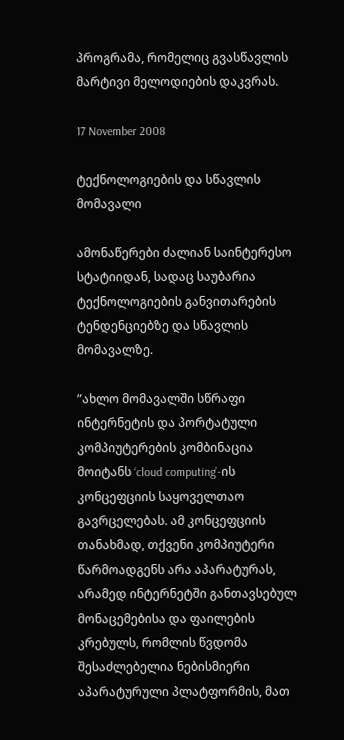პროგრამა, რომელიც გვასწავლის მარტივი მელოდიების დაკვრას.

17 November 2008

ტექნოლოგიების და სწავლის მომავალი

ამონაწერები ძალიან საინტერესო სტატიიდან, სადაც საუბარია ტექნოლოგიების განვითარების ტენდენციებზე და სწავლის მომავალზე.

”ახლო მომავალში სწრაფი ინტერნეტის და პორტატული კომპიუტერების კომბინაცია მოიტანს ‘cloud computing’-ის კონცეფციის საყოველთაო გავრცელებას. ამ კონცეფციის თანახმად, თქვენი კომპიუტერი წარმოადგენს არა აპარატურას, არამედ ინტერნეტში განთავსებულ მონაცემებისა და ფაილების კრებულს, რომლის წვდომა შესაძლებელია ნებისმიერი აპარატურული პლატფორმის, მათ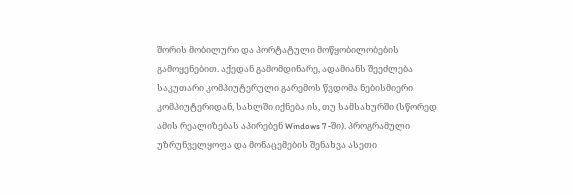შორის მობილური და პორტატული მოწყობილობების გამოყენებით. აქედან გამომდინარე, ადამიანს შეეძლება საკუთარი კომპიუტერული გარემოს წვდომა ნებისმიერი კომპიუტერიდან, სახლში იქნება ის, თუ სამსახურში (სწორედ ამის რეალიზებას აპირებენ Windows 7 -ში). პროგრამული უზრუნველყოფა და მონაცემების შენახვა ასეთი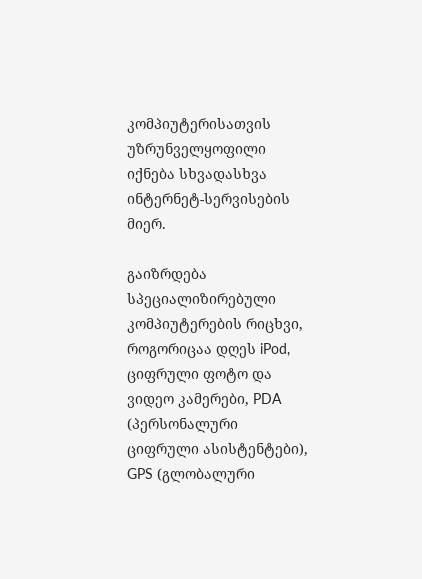კომპიუტერისათვის უზრუნველყოფილი იქნება სხვადასხვა ინტერნეტ-სერვისების მიერ.

გაიზრდება სპეციალიზირებული კომპიუტერების რიცხვი, როგორიცაა დღეს iPod, ციფრული ფოტო და ვიდეო კამერები, PDA (პერსონალური ციფრული ასისტენტები), GPS (გლობალური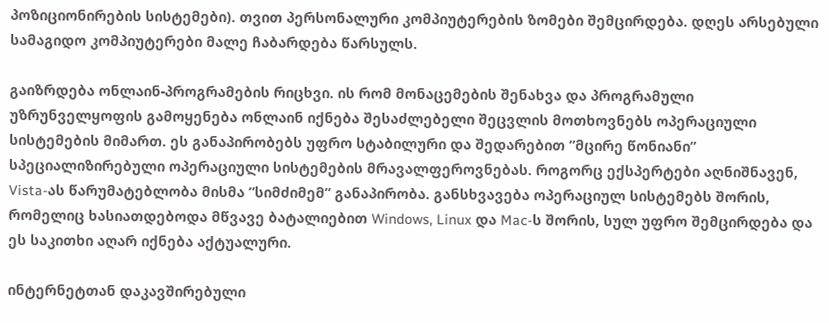პოზიციონირების სისტემები). თვით პერსონალური კომპიუტერების ზომები შემცირდება. დღეს არსებული სამაგიდო კომპიუტერები მალე ჩაბარდება წარსულს.

გაიზრდება ონლაინ-პროგრამების რიცხვი. ის რომ მონაცემების შენახვა და პროგრამული უზრუნველყოფის გამოყენება ონლაინ იქნება შესაძლებელი შეცვლის მოთხოვნებს ოპერაციული სისტემების მიმართ. ეს განაპირობებს უფრო სტაბილური და შედარებით ”მცირე წონიანი” სპეციალიზირებული ოპერაციული სისტემების მრავალფეროვნებას. როგორც ექსპერტები აღნიშნავენ, Vista-ას წარუმატებლობა მისმა ”სიმძიმემ” განაპირობა. განსხვავება ოპერაციულ სისტემებს შორის, რომელიც ხასიათდებოდა მწვავე ბატალიებით Windows, Linux და Mac-ს შორის, სულ უფრო შემცირდება და ეს საკითხი აღარ იქნება აქტუალური.

ინტერნეტთან დაკავშირებული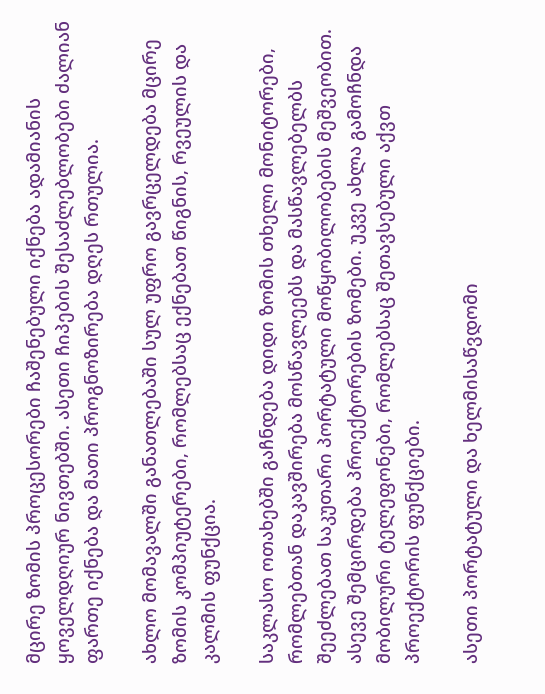მცირე ზომის პროცესორები ჩაშენებული იქნება ადამიანის ყოველდღიურ ნივთებში. ასეთი ჩიპების შესაძლებლობები ძალიან ფართე იქნება და მათი პროგნოზირება დღეს რთულია.

ახლო მომავალში განათლებაში სულ უფრო გავრცელდება მცირე ზომის კომპიუტერები, რომლებსაც ექნებათ წიგნის, რვეულის და კალმის ფუნქცია.

საკლასო ოთახებში გაჩნდება დიდი ზომის თხელი მონიტორები, რომლებთან დაკავშირება მოსწავლეებს და მასწავლებელბს შეეძლებათ საკუთარი პორტატული მოწყობილობების მეშვეობით. ასევე შემცირდება პროექტორების ზომები. უკვე ახლა გამოჩნდა მობილური ტელეფონები, რომლებსაც შეთავსებული აქვთ პროექტორის ფუნქციები.

ასეთი პორტატული და ხელმისაწვდომი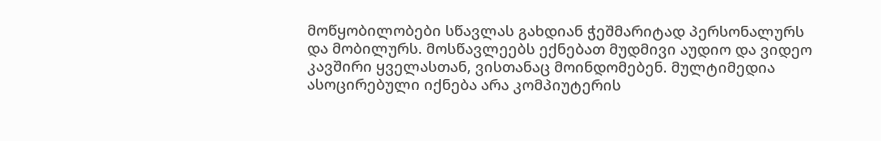მოწყობილობები სწავლას გახდიან ჭეშმარიტად პერსონალურს და მობილურს. მოსწავლეებს ექნებათ მუდმივი აუდიო და ვიდეო კავშირი ყველასთან, ვისთანაც მოინდომებენ. მულტიმედია ასოცირებული იქნება არა კომპიუტერის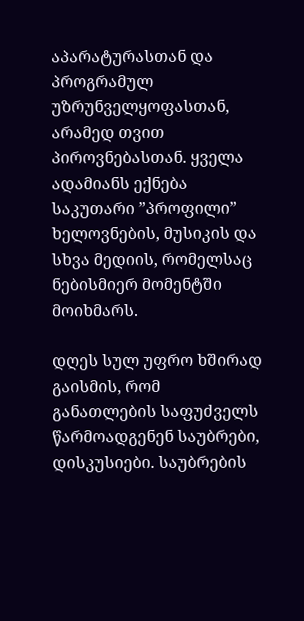აპარატურასთან და პროგრამულ უზრუნველყოფასთან, არამედ თვით პიროვნებასთან. ყველა ადამიანს ექნება საკუთარი ”პროფილი” ხელოვნების, მუსიკის და სხვა მედიის, რომელსაც ნებისმიერ მომენტში მოიხმარს.

დღეს სულ უფრო ხშირად გაისმის, რომ განათლების საფუძველს წარმოადგენენ საუბრები, დისკუსიები. საუბრების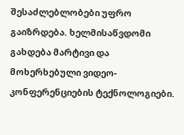შესაძლებლობები უფრო გაიზრდება. ხელმისაწვდომი გახდება მარტივი და მოხერხებული ვიდეო-კონფერენციების ტექნოლოგიები.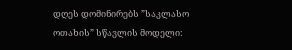დღეს დომინირებს ”საკლასო ოთახის” სწავლის მოდელი: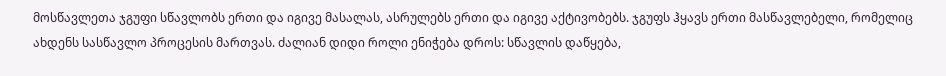მოსწავლეთა ჯგუფი სწავლობს ერთი და იგივე მასალას, ასრულებს ერთი და იგივე აქტივობებს. ჯგუფს ჰყავს ერთი მასწავლებელი, რომელიც ახდენს სასწავლო პროცესის მართვას. ძალიან დიდი როლი ენიჭება დროს: სწავლის დაწყება,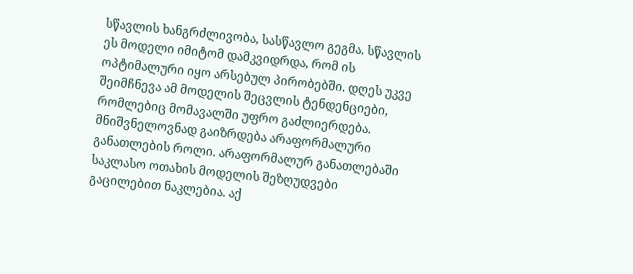სწავლის ხანგრძლივობა, სასწავლო გეგმა. სწავლის ეს მოდელი იმიტომ დამკვიდრდა, რომ ის ოპტიმალური იყო არსებულ პირობებში. დღეს უკვე შეიმჩნევა ამ მოდელის შეცვლის ტენდენციები, რომლებიც მომავალში უფრო გაძლიერდება. მნიშვნელოვნად გაიზრდება არაფორმალური განათლების როლი. არაფორმალურ განათლებაში საკლასო ოთახის მოდელის შეზღუდვები გაცილებით ნაკლებია. აქ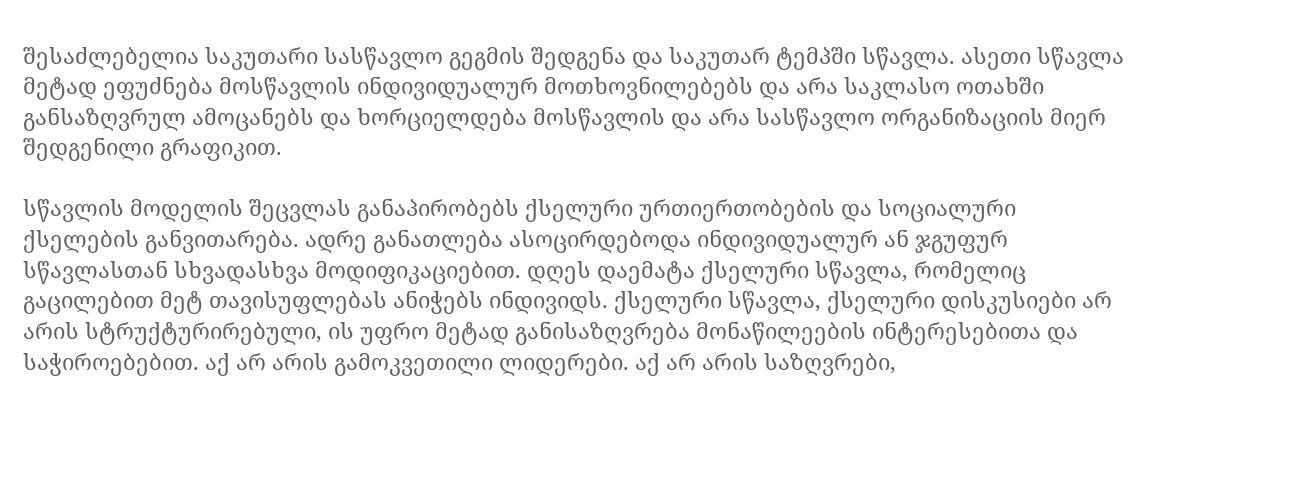შესაძლებელია საკუთარი სასწავლო გეგმის შედგენა და საკუთარ ტემპში სწავლა. ასეთი სწავლა მეტად ეფუძნება მოსწავლის ინდივიდუალურ მოთხოვნილებებს და არა საკლასო ოთახში განსაზღვრულ ამოცანებს და ხორციელდება მოსწავლის და არა სასწავლო ორგანიზაციის მიერ შედგენილი გრაფიკით.

სწავლის მოდელის შეცვლას განაპირობებს ქსელური ურთიერთობების და სოციალური ქსელების განვითარება. ადრე განათლება ასოცირდებოდა ინდივიდუალურ ან ჯგუფურ სწავლასთან სხვადასხვა მოდიფიკაციებით. დღეს დაემატა ქსელური სწავლა, რომელიც გაცილებით მეტ თავისუფლებას ანიჭებს ინდივიდს. ქსელური სწავლა, ქსელური დისკუსიები არ არის სტრუქტურირებული, ის უფრო მეტად განისაზღვრება მონაწილეების ინტერესებითა და საჭიროებებით. აქ არ არის გამოკვეთილი ლიდერები. აქ არ არის საზღვრები,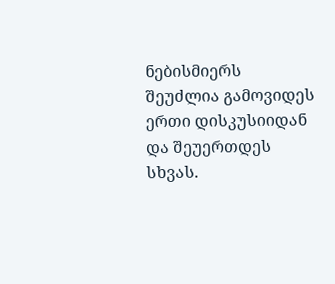ნებისმიერს შეუძლია გამოვიდეს ერთი დისკუსიიდან და შეუერთდეს სხვას.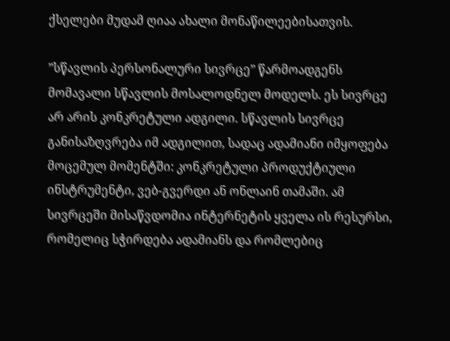ქსელები მუდამ ღიაა ახალი მონაწილეებისათვის.

”სწავლის პერსონალური სივრცე” წარმოადგენს მომავალი სწავლის მოსალოდნელ მოდელს. ეს სივრცე არ არის კონკრეტული ადგილი. სწავლის სივრცე განისაზღვრება იმ ადგილით, სადაც ადამიანი იმყოფება მოცემულ მომენტში: კონკრეტული პროდუქტიული ინსტრუმენტი, ვებ-გვერდი ან ონლაინ თამაში. ამ სივრცეში მისაწვდომია ინტერნეტის ყველა ის რესურსი, რომელიც სჭირდება ადამიანს და რომლებიც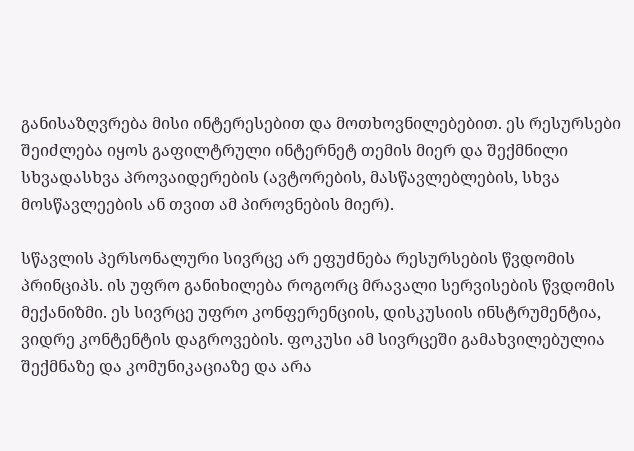განისაზღვრება მისი ინტერესებით და მოთხოვნილებებით. ეს რესურსები შეიძლება იყოს გაფილტრული ინტერნეტ თემის მიერ და შექმნილი სხვადასხვა პროვაიდერების (ავტორების, მასწავლებლების, სხვა მოსწავლეების ან თვით ამ პიროვნების მიერ).

სწავლის პერსონალური სივრცე არ ეფუძნება რესურსების წვდომის პრინციპს. ის უფრო განიხილება როგორც მრავალი სერვისების წვდომის მექანიზმი. ეს სივრცე უფრო კონფერენციის, დისკუსიის ინსტრუმენტია, ვიდრე კონტენტის დაგროვების. ფოკუსი ამ სივრცეში გამახვილებულია შექმნაზე და კომუნიკაციაზე და არა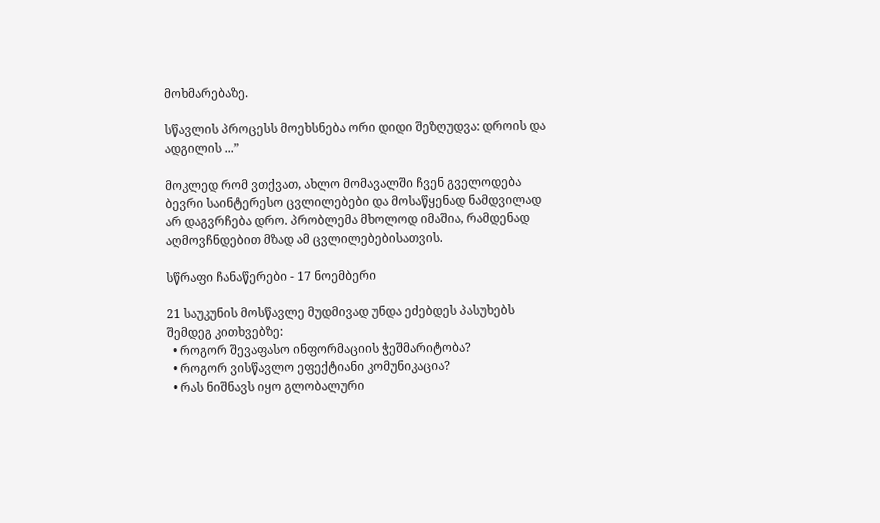მოხმარებაზე.

სწავლის პროცესს მოეხსნება ორი დიდი შეზღუდვა: დროის და ადგილის ...”

მოკლედ რომ ვთქვათ, ახლო მომავალში ჩვენ გველოდება ბევრი საინტერესო ცვლილებები და მოსაწყენად ნამდვილად არ დაგვრჩება დრო. პრობლემა მხოლოდ იმაშია, რამდენად აღმოვჩნდებით მზად ამ ცვლილებებისათვის.

სწრაფი ჩანაწერები - 17 ნოემბერი

21 საუკუნის მოსწავლე მუდმივად უნდა ეძებდეს პასუხებს შემდეგ კითხვებზე:
  • როგორ შევაფასო ინფორმაციის ჭეშმარიტობა?
  • როგორ ვისწავლო ეფექტიანი კომუნიკაცია?
  • რას ნიშნავს იყო გლობალური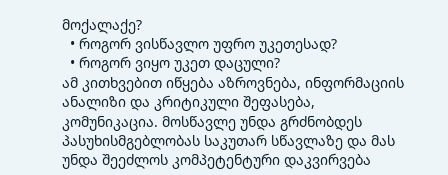მოქალაქე?
  • როგორ ვისწავლო უფრო უკეთესად?
  • როგორ ვიყო უკეთ დაცული?
ამ კითხვებით იწყება აზროვნება, ინფორმაციის ანალიზი და კრიტიკული შეფასება, კომუნიკაცია. მოსწავლე უნდა გრძნობდეს პასუხისმგებლობას საკუთარ სწავლაზე და მას უნდა შეეძლოს კომპეტენტური დაკვირვება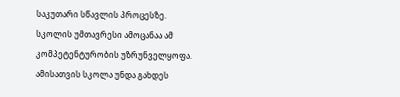საკუთარი სწავლის პროცესზე. სკოლის უმთავრესი ამოცანაა ამ კომპეტენტურობის უზრუნველყოფა. ამისათვის სკოლა უნდა გახდეს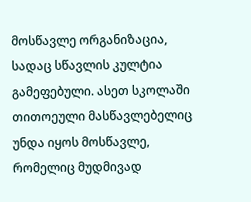მოსწავლე ორგანიზაცია, სადაც სწავლის კულტია გამეფებული. ასეთ სკოლაში თითოეული მასწავლებელიც უნდა იყოს მოსწავლე, რომელიც მუდმივად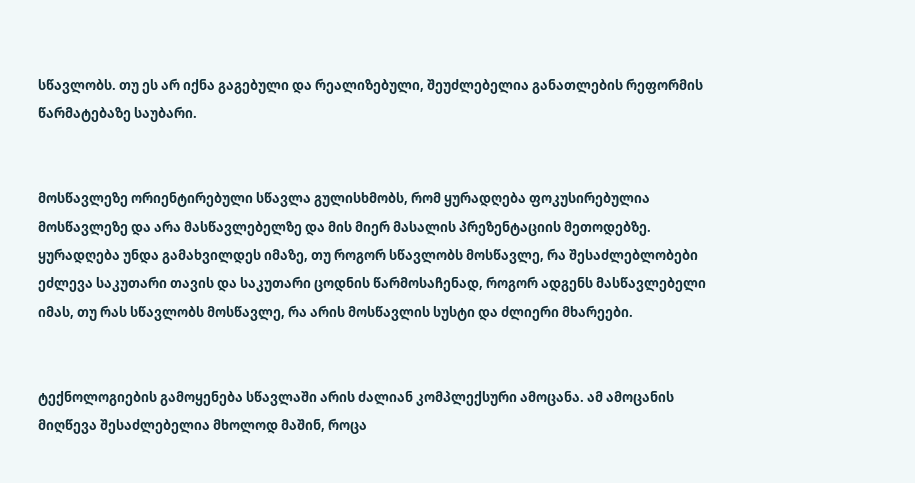სწავლობს. თუ ეს არ იქნა გაგებული და რეალიზებული, შეუძლებელია განათლების რეფორმის წარმატებაზე საუბარი.


მოსწავლეზე ორიენტირებული სწავლა გულისხმობს, რომ ყურადღება ფოკუსირებულია მოსწავლეზე და არა მასწავლებელზე და მის მიერ მასალის პრეზენტაციის მეთოდებზე. ყურადღება უნდა გამახვილდეს იმაზე, თუ როგორ სწავლობს მოსწავლე, რა შესაძლებლობები ეძლევა საკუთარი თავის და საკუთარი ცოდნის წარმოსაჩენად, როგორ ადგენს მასწავლებელი იმას, თუ რას სწავლობს მოსწავლე, რა არის მოსწავლის სუსტი და ძლიერი მხარეები.


ტექნოლოგიების გამოყენება სწავლაში არის ძალიან კომპლექსური ამოცანა. ამ ამოცანის მიღწევა შესაძლებელია მხოლოდ მაშინ, როცა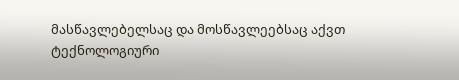მასწავლებელსაც და მოსწავლეებსაც აქვთ ტექნოლოგიური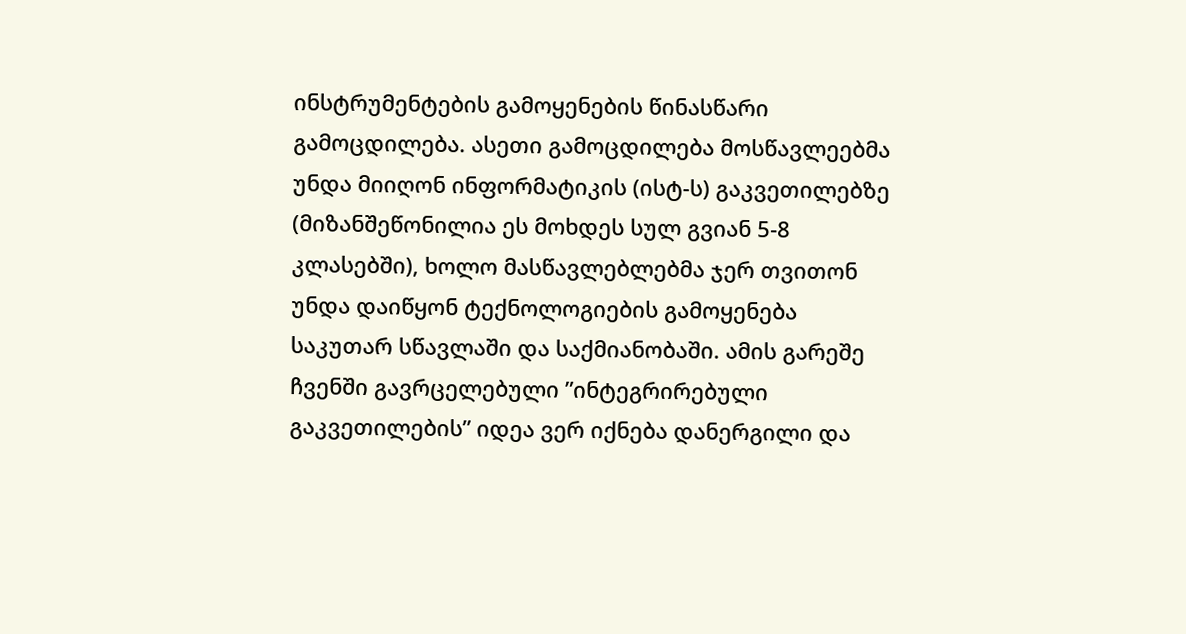ინსტრუმენტების გამოყენების წინასწარი გამოცდილება. ასეთი გამოცდილება მოსწავლეებმა უნდა მიიღონ ინფორმატიკის (ისტ-ს) გაკვეთილებზე (მიზანშეწონილია ეს მოხდეს სულ გვიან 5-8 კლასებში), ხოლო მასწავლებლებმა ჯერ თვითონ უნდა დაიწყონ ტექნოლოგიების გამოყენება საკუთარ სწავლაში და საქმიანობაში. ამის გარეშე ჩვენში გავრცელებული ”ინტეგრირებული გაკვეთილების” იდეა ვერ იქნება დანერგილი და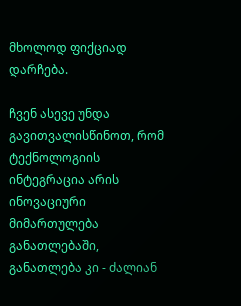მხოლოდ ფიქციად დარჩება.

ჩვენ ასევე უნდა გავითვალისწინოთ, რომ ტექნოლოგიის ინტეგრაცია არის ინოვაციური მიმართულება განათლებაში, განათლება კი - ძალიან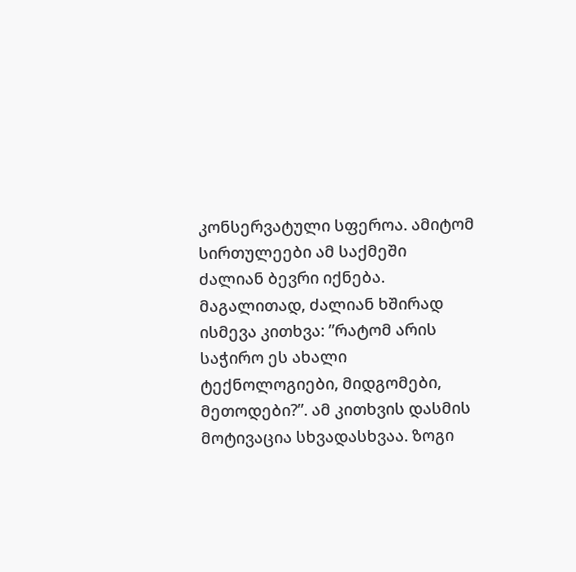კონსერვატული სფეროა. ამიტომ სირთულეები ამ საქმეში ძალიან ბევრი იქნება. მაგალითად, ძალიან ხშირად ისმევა კითხვა: ”რატომ არის საჭირო ეს ახალი ტექნოლოგიები, მიდგომები, მეთოდები?”. ამ კითხვის დასმის მოტივაცია სხვადასხვაა. ზოგი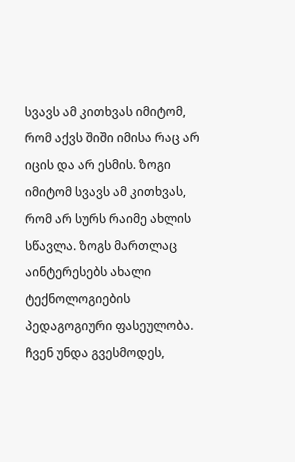სვავს ამ კითხვას იმიტომ, რომ აქვს შიში იმისა რაც არ იცის და არ ესმის. ზოგი იმიტომ სვავს ამ კითხვას, რომ არ სურს რაიმე ახლის სწავლა. ზოგს მართლაც აინტერესებს ახალი ტექნოლოგიების პედაგოგიური ფასეულობა. ჩვენ უნდა გვესმოდეს,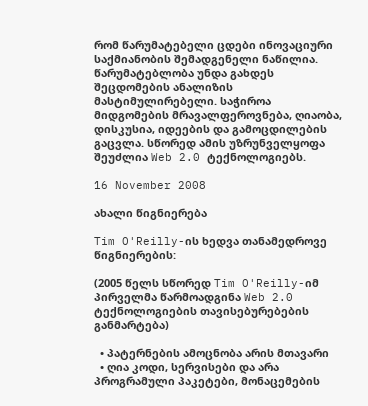რომ წარუმატებელი ცდები ინოვაციური საქმიანობის შემადგენელი ნაწილია. წარუმატებლობა უნდა გახდეს შეცდომების ანალიზის მასტიმულირებელი. საჭიროა მიდგომების მრავალფეროვნება, ღიაობა, დისკუსია, იდეების და გამოცდილების გაცვლა. სწორედ ამის უზრუნველყოფა შეუძლია Web 2.0 ტექნოლოგიებს.

16 November 2008

ახალი წიგნიერება

Tim O'Reilly-ის ხედვა თანამედროვე წიგნიერების:

(2005 წელს სწორედ Tim O'Reilly-იმ პირველმა წარმოადგინა Web 2.0 ტექნოლოგიების თავისებურებების განმარტება)

  • პატერნების ამოცნობა არის მთავარი
  • ღია კოდი, სერვისები და არა პროგრამული პაკეტები, მონაცემების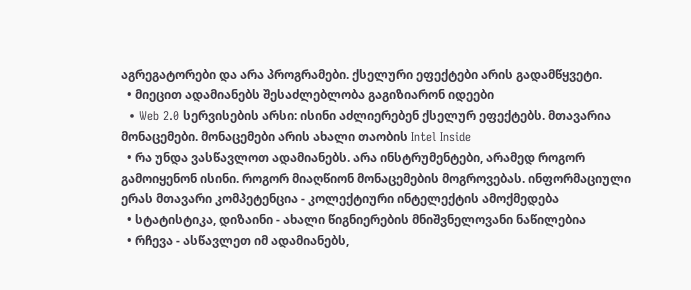აგრეგატორები და არა პროგრამები. ქსელური ეფექტები არის გადამწყვეტი.
  • მიეცით ადამიანებს შესაძლებლობა გაგიზიარონ იდეები
  • Web 2.0 სერვისების არსი: ისინი აძლიერებენ ქსელურ ეფექტებს. მთავარია მონაცემები. მონაცემები არის ახალი თაობის Intel Inside
  • რა უნდა ვასწავლოთ ადამიანებს. არა ინსტრუმენტები, არამედ როგორ გამოიყენონ ისინი. როგორ მიაღწიონ მონაცემების მოგროვებას. ინფორმაციული ერას მთავარი კომპეტენცია - კოლექტიური ინტელექტის ამოქმედება
  • სტატისტიკა, დიზაინი - ახალი წიგნიერების მნიშვნელოვანი ნაწილებია
  • რჩევა - ასწავლეთ იმ ადამიანებს,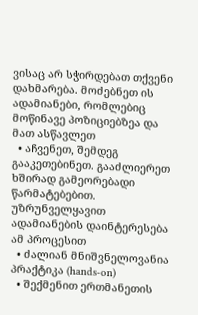ვისაც არ სჭირდებათ თქვენი დახმარება. მოძებნეთ ის ადამიანები, რომლებიც მოწინავე პოზიციებზეა და მათ ასწავლეთ
  • აჩვენეთ, შემდეგ გააკეთებინეთ. გააძლიერეთ ხშირად გამეორებადი წარმატებებით. უზრუნველყავით ადამიანების დაინტერესება ამ პროცესით
  • ძალიან მნიშვნელოვანია პრაქტიკა (hands-on)
  • შექმენით ერთმანეთის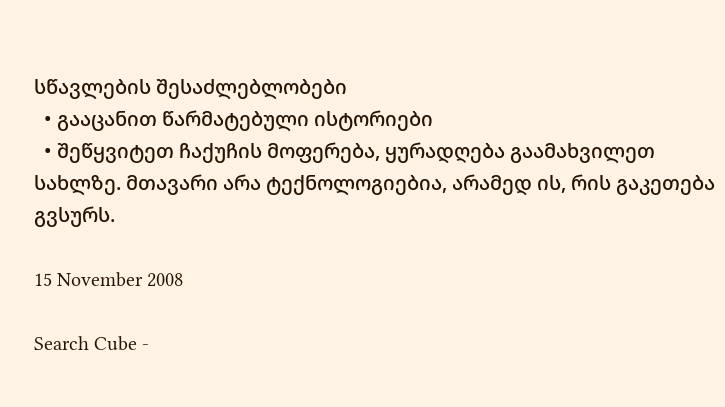სწავლების შესაძლებლობები
  • გააცანით წარმატებული ისტორიები
  • შეწყვიტეთ ჩაქუჩის მოფერება, ყურადღება გაამახვილეთ სახლზე. მთავარი არა ტექნოლოგიებია, არამედ ის, რის გაკეთება გვსურს.

15 November 2008

Search Cube -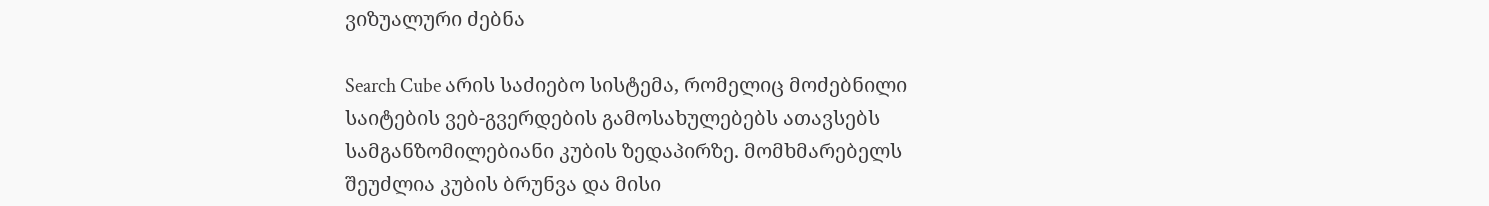ვიზუალური ძებნა

Search Cube არის საძიებო სისტემა, რომელიც მოძებნილი საიტების ვებ-გვერდების გამოსახულებებს ათავსებს სამგანზომილებიანი კუბის ზედაპირზე. მომხმარებელს შეუძლია კუბის ბრუნვა და მისი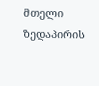მთელი ზედაპირის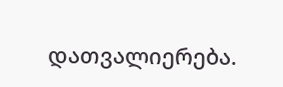დათვალიერება.